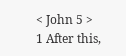< John 5 >
1 After this,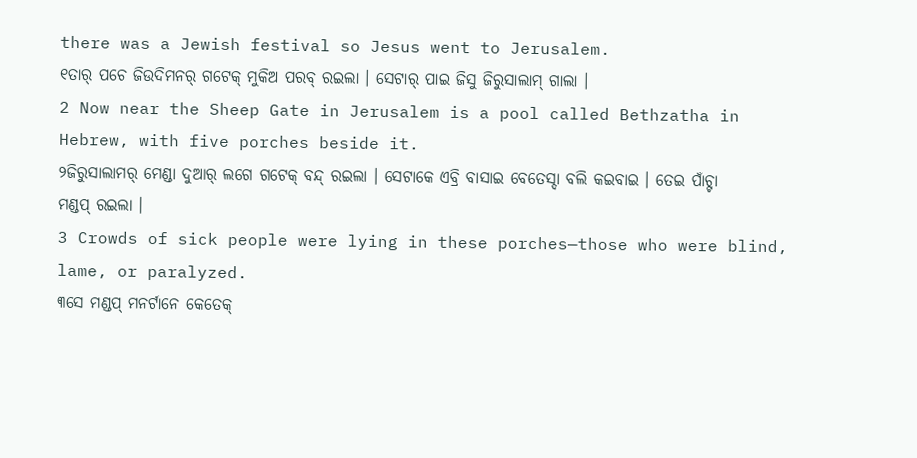there was a Jewish festival so Jesus went to Jerusalem.
୧ତାର୍ ପଚେ ଜିଉଦିମନର୍ ଗଟେକ୍ ମୁକିଅ ପରବ୍ ରଇଲା । ସେଟାର୍ ପାଇ ଜିସୁ ଜିରୁସାଲାମ୍ ଗାଲା ।
2 Now near the Sheep Gate in Jerusalem is a pool called Bethzatha in Hebrew, with five porches beside it.
୨ଜିରୁସାଲାମର୍ ମେଣ୍ଡା ଦୁଆର୍ ଲଗେ ଗଟେକ୍ ବନ୍ଦ୍ ରଇଲା । ସେଟାକେ ଏବ୍ରି ବାସାଇ ବେତେସ୍ଦା ବଲି କଇବାଇ । ତେଇ ପାଁଚ୍ଟା ମଣ୍ଡପ୍ ରଇଲା ।
3 Crowds of sick people were lying in these porches—those who were blind, lame, or paralyzed.
୩ସେ ମଣ୍ଡପ୍ ମନର୍ଟାନେ କେତେକ୍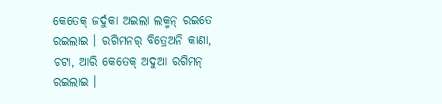କେତେକ୍ ଜର୍ଦୁକା ଅଇଲା ଲକ୍ମନ୍ ରଇତେ ରଇଲାଇ । ରଗିମନର୍ ବିତ୍ରେଅନି କାଣା, ଚଟା, ଆରି କେତେକ୍ ଅଦୁଆ ରଗିମନ୍ ରଇଲାଇ ।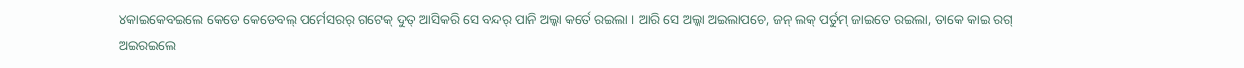୪କାଇକେବଇଲେ କେଡେ କେଡେବଲ୍ ପର୍ମେସରର୍ ଗଟେକ୍ ଦୁତ୍ ଆସିକରି ସେ ବନ୍ଦର୍ ପାନି ଅଲ୍କା କର୍ତେ ରଇଲା । ଆରି ସେ ଅଲ୍କା ଅଇଲାପଚେ, ଜନ୍ ଲକ୍ ପର୍ତୁମ୍ ଜାଇତେ ରଇଲା, ତାକେ କାଇ ରଗ୍ ଅଇରଇଲେ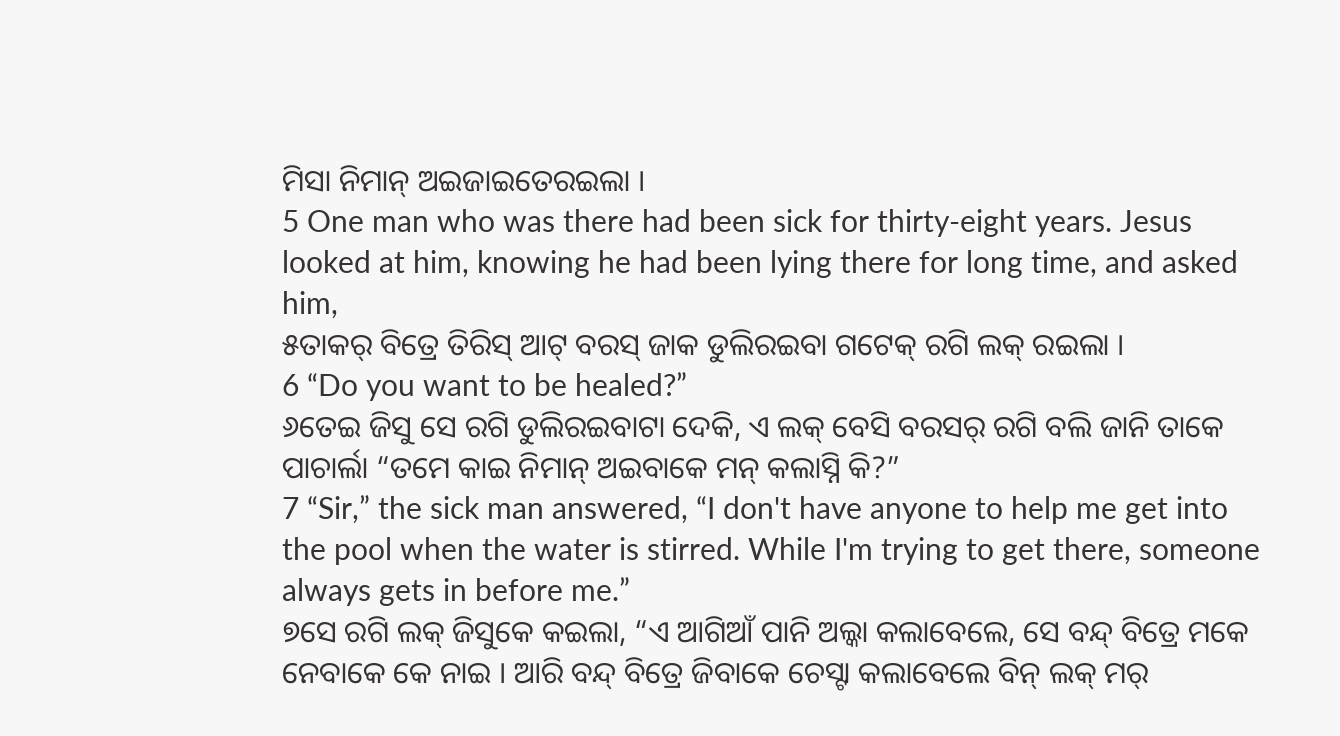ମିସା ନିମାନ୍ ଅଇଜାଇତେରଇଲା ।
5 One man who was there had been sick for thirty-eight years. Jesus looked at him, knowing he had been lying there for long time, and asked him,
୫ତାକର୍ ବିତ୍ରେ ତିରିସ୍ ଆଟ୍ ବରସ୍ ଜାକ ଡୁଲିରଇବା ଗଟେକ୍ ରଗି ଲକ୍ ରଇଲା ।
6 “Do you want to be healed?”
୬ତେଇ ଜିସୁ ସେ ରଗି ଡୁଲିରଇବାଟା ଦେକି, ଏ ଲକ୍ ବେସି ବରସର୍ ରଗି ବଲି ଜାନି ତାକେ ପାଚାର୍ଲା “ତମେ କାଇ ନିମାନ୍ ଅଇବାକେ ମନ୍ କଲାସ୍ନି କି?”
7 “Sir,” the sick man answered, “I don't have anyone to help me get into the pool when the water is stirred. While I'm trying to get there, someone always gets in before me.”
୭ସେ ରଗି ଲକ୍ ଜିସୁକେ କଇଲା, “ଏ ଆଗିଆଁ ପାନି ଅଲ୍କା କଲାବେଲେ, ସେ ବନ୍ଦ୍ ବିତ୍ରେ ମକେ ନେବାକେ କେ ନାଇ । ଆରି ବନ୍ଦ୍ ବିତ୍ରେ ଜିବାକେ ଚେସ୍ଟା କଲାବେଲେ ବିନ୍ ଲକ୍ ମର୍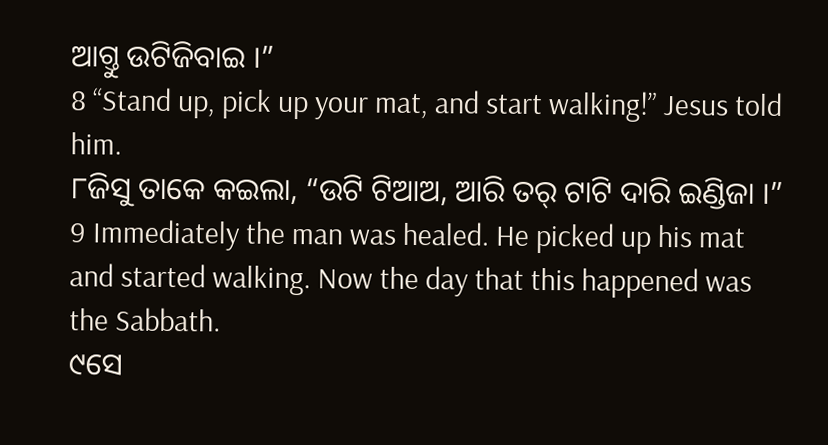ଆଗ୍ତୁ ଉଟିଜିବାଇ ।”
8 “Stand up, pick up your mat, and start walking!” Jesus told him.
୮ଜିସୁ ତାକେ କଇଲା, “ଉଟି ଟିଆଅ, ଆରି ତର୍ ଟାଟି ଦାରି ଇଣ୍ଡିଜା ।”
9 Immediately the man was healed. He picked up his mat and started walking. Now the day that this happened was the Sabbath.
୯ସେ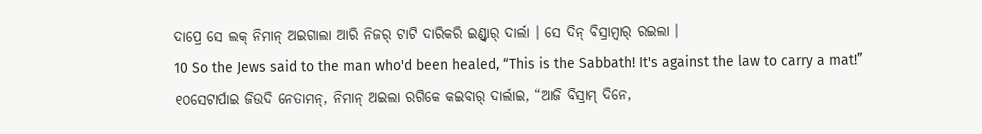ଦାପ୍ରେ ସେ ଲକ୍ ନିମାନ୍ ଅଇଗାଲା ଆରି ନିଜର୍ ଟାଟି ଦାରିକରି ଇଣ୍ଡ୍ବାର୍ ଦାର୍ଲା । ସେ ଦିନ୍ ବିସ୍ରାମ୍ବାର୍ ରଇଲା ।
10 So the Jews said to the man who'd been healed, “This is the Sabbath! It's against the law to carry a mat!”
୧୦ସେଟାର୍ପାଇ ଜିଉଦି ନେତାମନ୍, ନିମାନ୍ ଅଇଲା ରଗିକେ କଇବାର୍ ଦାର୍ଲାଇ, “ଆଜି ବିସ୍ରାମ୍ ଦିନେ,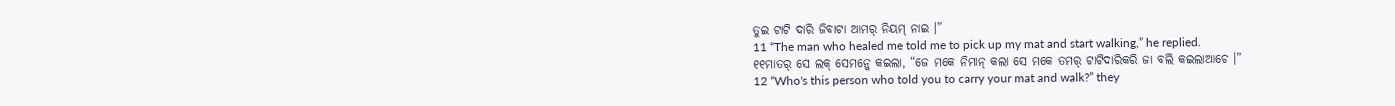ତୁଇ ଟାଟି ଦାରି ଜିବାଟା ଆମର୍ ନିୟମ୍ ନାଇ ।”
11 “The man who healed me told me to pick up my mat and start walking,” he replied.
୧୧ମାତର୍ ସେ ଲକ୍ ସେମନ୍କେ କଇଲା, “ଜେ ମକେ ନିମାନ୍ କଲା ସେ ମକେ ତମର୍ ଟାଟିଦାରିକରି ଜା ବଲି କଇଲାଆଚେ ।”
12 “Who's this person who told you to carry your mat and walk?” they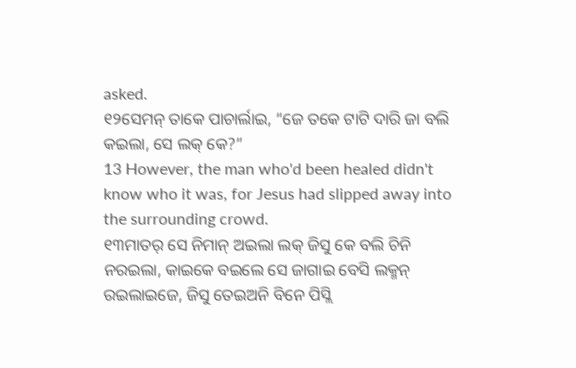asked.
୧୨ସେମନ୍ ତାକେ ପାଚାର୍ଲାଇ, “ଜେ ତକେ ଟାଟି ଦାରି ଜା ବଲି କଇଲା, ସେ ଲକ୍ କେ?”
13 However, the man who'd been healed didn't know who it was, for Jesus had slipped away into the surrounding crowd.
୧୩ମାତର୍ ସେ ନିମାନ୍ ଅଇଲା ଲକ୍ ଜିସୁ କେ ବଲି ଚିନି ନରଇଲା, କାଇକେ ବଇଲେ ସେ ଜାଗାଇ ବେସି ଲକ୍ମନ୍ ରଇଲାଇଜେ, ଜିସୁ ତେଇଅନି ବିନେ ପିସ୍ଲି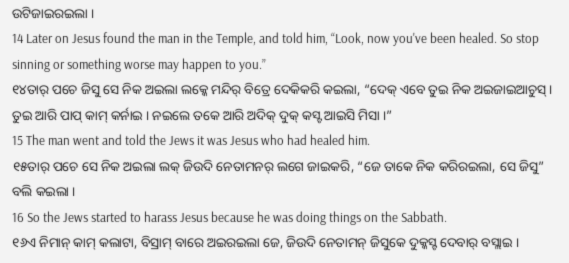ଉଟିଜାଇରଇଲା ।
14 Later on Jesus found the man in the Temple, and told him, “Look, now you've been healed. So stop sinning or something worse may happen to you.”
୧୪ତାର୍ ପଚେ ଜିସୁ ସେ ନିକ ଅଇଲା ଲକ୍କେ ମନ୍ଦିର୍ ବିତ୍ରେ ଦେକିକରି କଇଲା, “ଦେକ୍ ଏବେ ତୁଇ ନିକ ଅଇଜାଇଆଚୁସ୍ । ତୁଇ ଆରି ପାପ୍ କାମ୍ କର୍ନାଇ । ନଇଲେ ତକେ ଆରି ଅଦିକ୍ ଦୁକ୍ କସ୍ଟ ଆଇସି ମିସା ।”
15 The man went and told the Jews it was Jesus who had healed him.
୧୫ତାର୍ ପଚେ ସେ ନିକ ଅଇଲା ଲକ୍ ଜିଉଦି ନେତାମନର୍ ଲଗେ ଜାଇକରି, “ଜେ ତାକେ ନିକ କରିରଇଲା, ସେ ଜିସୁ” ବଲି କଇଲା ।
16 So the Jews started to harass Jesus because he was doing things on the Sabbath.
୧୬ଏ ନିମାନ୍ କାମ୍ କଲାଟା, ବିସ୍ରାମ୍ ବାରେ ଅଇରଇଲା ଜେ, ଜିଉଦି ନେତାମନ୍ ଜିସୁକେ ଦୁକ୍କସ୍ଟ ଦେବାର୍ ବସ୍ଲାଇ ।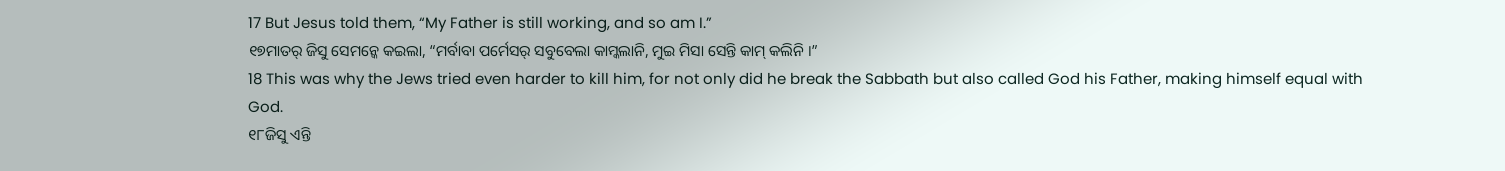17 But Jesus told them, “My Father is still working, and so am I.”
୧୭ମାତର୍ ଜିସୁ ସେମନ୍କେ କଇଲା, “ମର୍ବାବା ପର୍ମେସର୍ ସବୁବେଲା କାମ୍କଲାନି, ମୁଇ ମିସା ସେନ୍ତି କାମ୍ କଲିନି ।”
18 This was why the Jews tried even harder to kill him, for not only did he break the Sabbath but also called God his Father, making himself equal with God.
୧୮ଜିସୁ ଏନ୍ତି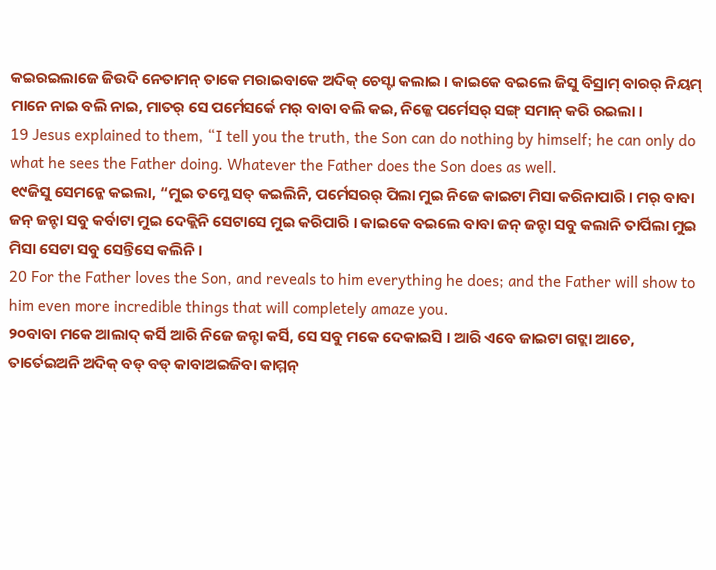କଇରଇଲାଜେ ଜିଉଦି ନେତାମନ୍ ତାକେ ମରାଇବାକେ ଅଦିକ୍ ଚେସ୍ଟା କଲାଇ । କାଇକେ ବଇଲେ ଜିସୁ ବିସ୍ରାମ୍ ବାରର୍ ନିୟମ୍ ମାନେ ନାଇ ବଲି ନାଇ, ମାତର୍ ସେ ପର୍ମେସର୍କେ ମର୍ ବାବା ବଲି କଇ, ନିଜ୍କେ ପର୍ମେସର୍ ସଙ୍ଗ୍ ସମାନ୍ କରି ରଇଲା ।
19 Jesus explained to them, “I tell you the truth, the Son can do nothing by himself; he can only do what he sees the Father doing. Whatever the Father does the Son does as well.
୧୯ଜିସୁ ସେମନ୍କେ କଇଲା, “ମୁଇ ତମ୍କେ ସତ୍ କଇଲିନି, ପର୍ମେସରର୍ ପିଲା ମୁଇ ନିଜେ କାଇଟା ମିସା କରିନାପାରି । ମର୍ ବାବା ଜନ୍ ଜନ୍ଟା ସବୁ କର୍ବାଟା ମୁଇ ଦେକ୍ଲିନି ସେଟାସେ ମୁଇ କରିପାରି । କାଇକେ ବଇଲେ ବାବା ଜନ୍ ଜନ୍ଟା ସବୁ କଲାନି ତାର୍ପିଲା ମୁଇ ମିସା ସେଟା ସବୁ ସେନ୍ତିସେ କଲିନି ।
20 For the Father loves the Son, and reveals to him everything he does; and the Father will show to him even more incredible things that will completely amaze you.
୨୦ବାବା ମକେ ଆଲାଦ୍ କର୍ସି ଆରି ନିଜେ ଜନ୍ଟା କର୍ସି, ସେ ସବୁ ମକେ ଦେକାଇସି । ଆରି ଏବେ ଜାଇଟା ଗଟ୍ଲା ଆଚେ, ତାର୍ତେଇଅନି ଅଦିକ୍ ବଡ୍ ବଡ୍ କାବାଅଇଜିବା କାମ୍ମନ୍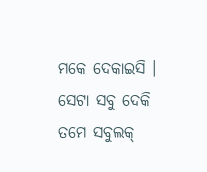ମକେ ଦେକାଇସି । ସେଟା ସବୁ ଦେକି ତମେ ସବୁଲକ୍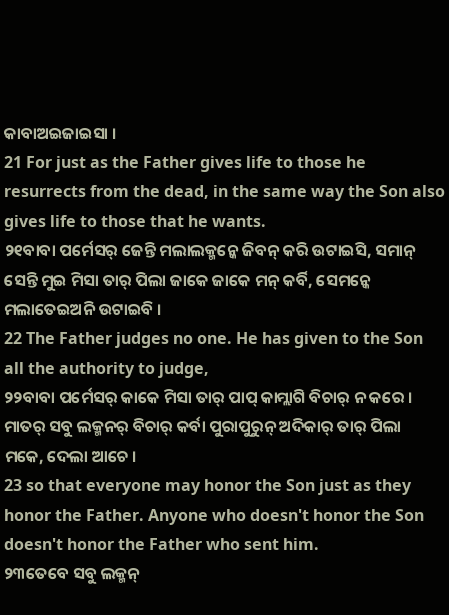କାବାଅଇଜାଇସା ।
21 For just as the Father gives life to those he resurrects from the dead, in the same way the Son also gives life to those that he wants.
୨୧ବାବା ପର୍ମେସର୍ ଜେନ୍ତି ମଲାଲକ୍ମନ୍କେ ଜିବନ୍ କରି ଉଟାଇସି, ସମାନ୍ ସେନ୍ତି ମୁଇ ମିସା ତାର୍ ପିଲା ଜାକେ ଜାକେ ମନ୍ କର୍ବି, ସେମନ୍କେ ମଲାତେଇଅନି ଉଟାଇବି ।
22 The Father judges no one. He has given to the Son all the authority to judge,
୨୨ବାବା ପର୍ମେସର୍ କାକେ ମିସା ତାର୍ ପାପ୍ କାମ୍ଲାଗି ବିଚାର୍ ନ କରେ । ମାତର୍ ସବୁ ଲକ୍ମନର୍ ବିଚାର୍ କର୍ବା ପୁରାପୁରୁନ୍ ଅଦିକାର୍ ତାର୍ ପିଲା ମକେ, ଦେଲା ଆଚେ ।
23 so that everyone may honor the Son just as they honor the Father. Anyone who doesn't honor the Son doesn't honor the Father who sent him.
୨୩ତେବେ ସବୁ ଲକ୍ମନ୍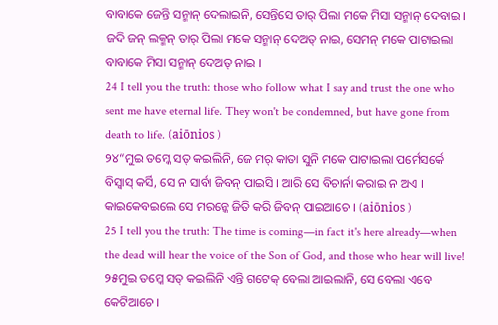ବାବାକେ ଜେନ୍ତି ସନ୍ମାନ୍ ଦେଲାଇନି, ସେନ୍ତିସେ ତାର୍ ପିଲା ମକେ ମିସା ସନ୍ମାନ୍ ଦେବାଇ । ଜଦି ଜନ୍ ଲକ୍ମନ୍ ତାର୍ ପିଲା ମକେ ସନ୍ମାନ୍ ଦେଅତ୍ ନାଇ, ସେମନ୍ ମକେ ପାଟାଇଲା ବାବାକେ ମିସା ସନ୍ମାନ୍ ଦେଅତ୍ ନାଇ ।
24 I tell you the truth: those who follow what I say and trust the one who sent me have eternal life. They won't be condemned, but have gone from death to life. (aiōnios )
୨୪“ମୁଇ ତମ୍କେ ସତ୍ କଇଲିନି, ଜେ ମର୍ କାତା ସୁନି ମକେ ପାଟାଇଲା ପର୍ମେସର୍କେ ବିସ୍ବାସ୍ କର୍ସି, ସେ ନ ସାର୍ବା ଜିବନ୍ ପାଇସି । ଆରି ସେ ବିଚାର୍ନା କରାଇ ନ ଅଏ । କାଇକେବଇଲେ ସେ ମରନ୍କେ ଜିତି କରି ଜିବନ୍ ପାଇଆଚେ । (aiōnios )
25 I tell you the truth: The time is coming—in fact it's here already—when the dead will hear the voice of the Son of God, and those who hear will live!
୨୫ମୁଇ ତମ୍କେ ସତ୍ କଇଲିନି ଏନ୍ତି ଗଟେକ୍ ବେଲା ଆଇଲାନି, ସେ ବେଲା ଏବେ କେଟିଆଚେ ।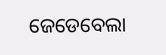ଜେଡେବେଲା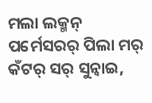ମଲା ଲକ୍ମନ୍ ପର୍ମେସରର୍ ପିଲା ମର୍ କଁଟର୍ ସର୍ ସୁନ୍ବାଇ,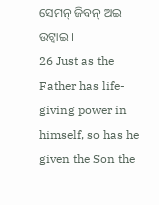ସେମନ୍ ଜିବନ୍ ଅଇ ଉଟ୍ବାଇ ।
26 Just as the Father has life-giving power in himself, so has he given the Son the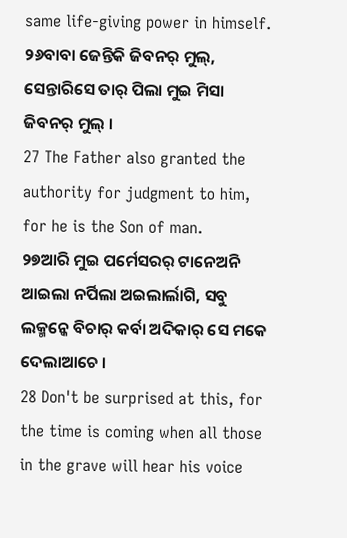same life-giving power in himself.
୨୬ବାବା ଜେନ୍ତିକି ଜିବନର୍ ମୁଲ୍, ସେନ୍ତାରିସେ ତାର୍ ପିଲା ମୁଇ ମିସା ଜିବନର୍ ମୁଲ୍ ।
27 The Father also granted the authority for judgment to him, for he is the Son of man.
୨୭ଆରି ମୁଇ ପର୍ମେସରର୍ ଟାନେଅନି ଆଇଲା ନର୍ପିଲା ଅଇଲାର୍ଲାଗି, ସବୁ ଲକ୍ମନ୍କେ ବିଚାର୍ କର୍ବା ଅଦିକାର୍ ସେ ମକେ ଦେଲାଆଚେ ।
28 Don't be surprised at this, for the time is coming when all those in the grave will hear his voice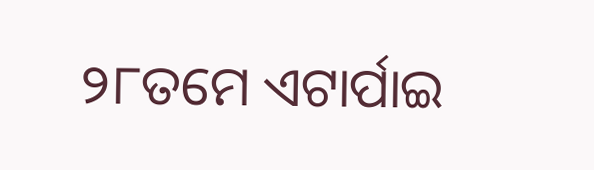୨୮ତମେ ଏଟାର୍ପାଇ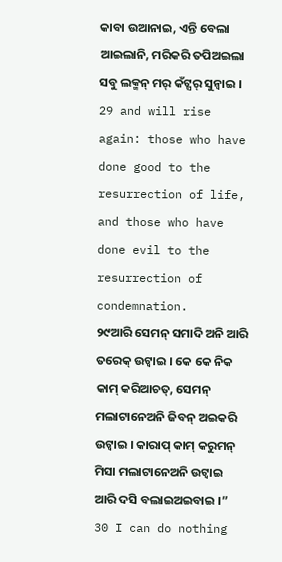କାବା ଉଆନାଇ, ଏନ୍ତି ବେଲା ଆଇଲାନି, ମରିକରି ତପିଅଇଲା ସବୁ ଲକ୍ମନ୍ ମର୍ କଁଟ୍ସର୍ ସୁନ୍ବାଇ ।
29 and will rise again: those who have done good to the resurrection of life, and those who have done evil to the resurrection of condemnation.
୨୯ଆରି ସେମନ୍ ସମାଦି ଅନି ଆରି ତରେକ୍ ଉଟ୍ବାଇ । କେ କେ ନିକ କାମ୍ କରିଆଚତ୍, ସେମନ୍ ମଲାଟାନେଅନି ଜିବନ୍ ଅଇକରି ଉଟ୍ବାଇ । କାରାପ୍ କାମ୍ କରୁମନ୍ ମିସା ମଲାଟାନେଅନି ଉଟ୍ବାଇ ଆରି ଦସି ବଲାଇଅଇବାଇ ।”
30 I can do nothing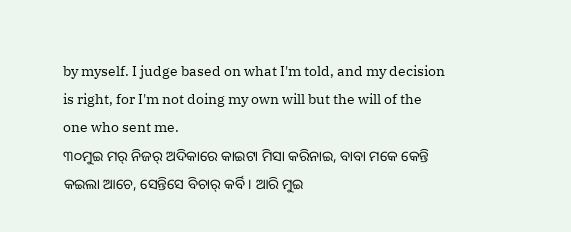by myself. I judge based on what I'm told, and my decision is right, for I'm not doing my own will but the will of the one who sent me.
୩୦ମୁଇ ମର୍ ନିଜର୍ ଅଦିକାରେ କାଇଟା ମିସା କରିନାଇ, ବାବା ମକେ କେନ୍ତି କଇଲା ଆଚେ, ସେନ୍ତିସେ ବିଚାର୍ କର୍ବି । ଆରି ମୁଇ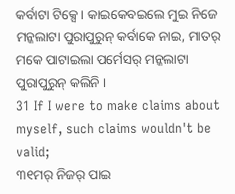କର୍ବାଟା ଟିକ୍ସେ । କାଇକେବଇଲେ ମୁଇ ନିଜେ ମନ୍କଲାଟା ପୁରାପୁରୁନ୍ କର୍ବାକେ ନାଇ, ମାତର୍ ମକେ ପାଟାଇଲା ପର୍ମେସର୍ ମନ୍କଲାଟା ପୁରାପୁରୁନ୍ କଲିନି ।
31 If I were to make claims about myself, such claims wouldn't be valid;
୩୧ମର୍ ନିଜର୍ ପାଇ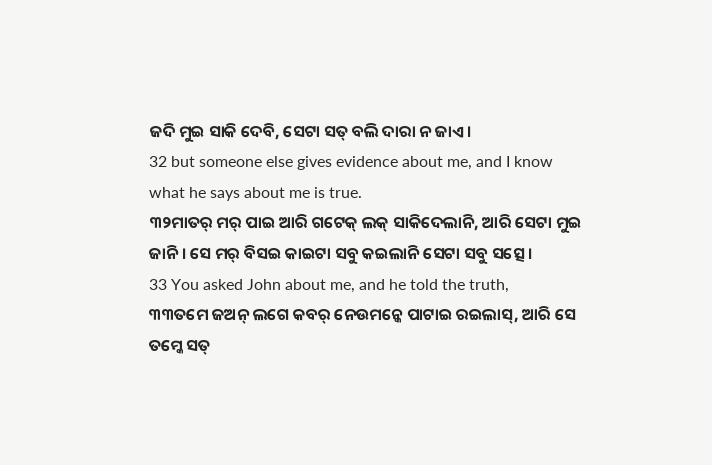ଜଦି ମୁଇ ସାକି ଦେବି, ସେଟା ସତ୍ ବଲି ଦାରା ନ ଜାଏ ।
32 but someone else gives evidence about me, and I know what he says about me is true.
୩୨ମାତର୍ ମର୍ ପାଇ ଆରି ଗଟେକ୍ ଲକ୍ ସାକିଦେଲାନି, ଆରି ସେଟା ମୁଇ ଜାନି । ସେ ମର୍ ବିସଇ କାଇଟା ସବୁ କଇଲାନି ସେଟା ସବୁ ସତ୍ସେ ।
33 You asked John about me, and he told the truth,
୩୩ତମେ ଜଅନ୍ ଲଗେ କବର୍ ନେଉମନ୍କେ ପାଟାଇ ରଇଲାସ୍, ଆରି ସେ ତମ୍କେ ସତ୍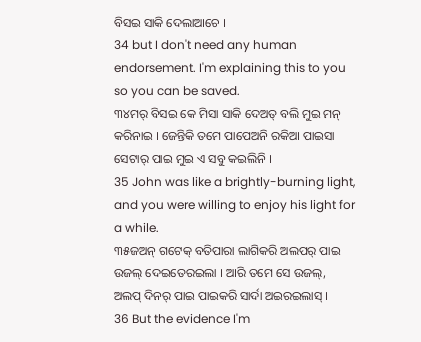ବିସଇ ସାକି ଦେଲାଆଚେ ।
34 but I don't need any human endorsement. I'm explaining this to you so you can be saved.
୩୪ମର୍ ବିସଇ କେ ମିସା ସାକି ଦେଅତ୍ ବଲି ମୁଇ ମନ୍ କରିନାଇ । ଜେନ୍ତିକି ତମେ ପାପେଅନି ରକିଆ ପାଇସା ସେଟାର୍ ପାଇ ମୁଇ ଏ ସବୁ କଇଲିନି ।
35 John was like a brightly-burning light, and you were willing to enjoy his light for a while.
୩୫ଜଅନ୍ ଗଟେକ୍ ବତିପାରା ଲାଗିକରି ଅଲପର୍ ପାଇ ଉଜଲ୍ ଦେଇତେରଇଲା । ଆରି ତମେ ସେ ଉଜଲ୍, ଅଲପ୍ ଦିନର୍ ପାଇ ପାଇକରି ସାର୍ଦା ଅଇରଇଲାସ୍ ।
36 But the evidence I'm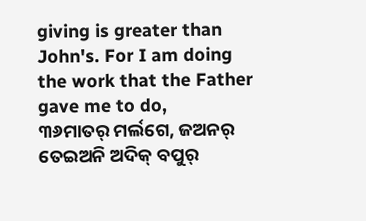giving is greater than John's. For I am doing the work that the Father gave me to do,
୩୬ମାତର୍ ମର୍ଲଗେ, ଜଅନର୍ ତେଇଅନି ଅଦିକ୍ ବପୁର୍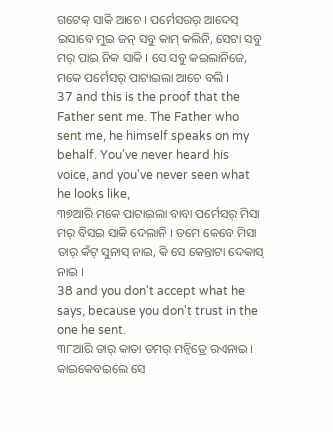ଗଟେକ୍ ସାକି ଆଚେ । ପର୍ମେସରର୍ ଆଦେସ୍ ଇସାବେ ମୁଇ ଜନ୍ ସବୁ କାମ୍ କଲିନି, ସେଟା ସବୁ ମର୍ ପାଇ ନିକ ସାକି । ସେ ସବୁ କଇଲାନିଜେ, ମକେ ପର୍ମେସର୍ ପାଟାଇଲା ଆଚେ ବଲି ।
37 and this is the proof that the Father sent me. The Father who sent me, he himself speaks on my behalf. You've never heard his voice, and you've never seen what he looks like,
୩୭ଆରି ମକେ ପାଟାଇଲା ବାବା ପର୍ମେସର୍ ମିସା ମର୍ ବିସଇ ସାକି ଦେଲାନି । ତମେ କେବେ ମିସା ତାର୍ କଁଟ୍ ସୁନାସ୍ ନାଇ, କି ସେ କେନ୍ତାଟା ଦେକାସ୍ ନାଇ ।
38 and you don't accept what he says, because you don't trust in the one he sent.
୩୮ଆରି ତାର୍ କାତା ତମର୍ ମନ୍ବିତ୍ରେ ରଏନାଇ । କାଇକେବଇଲେ ସେ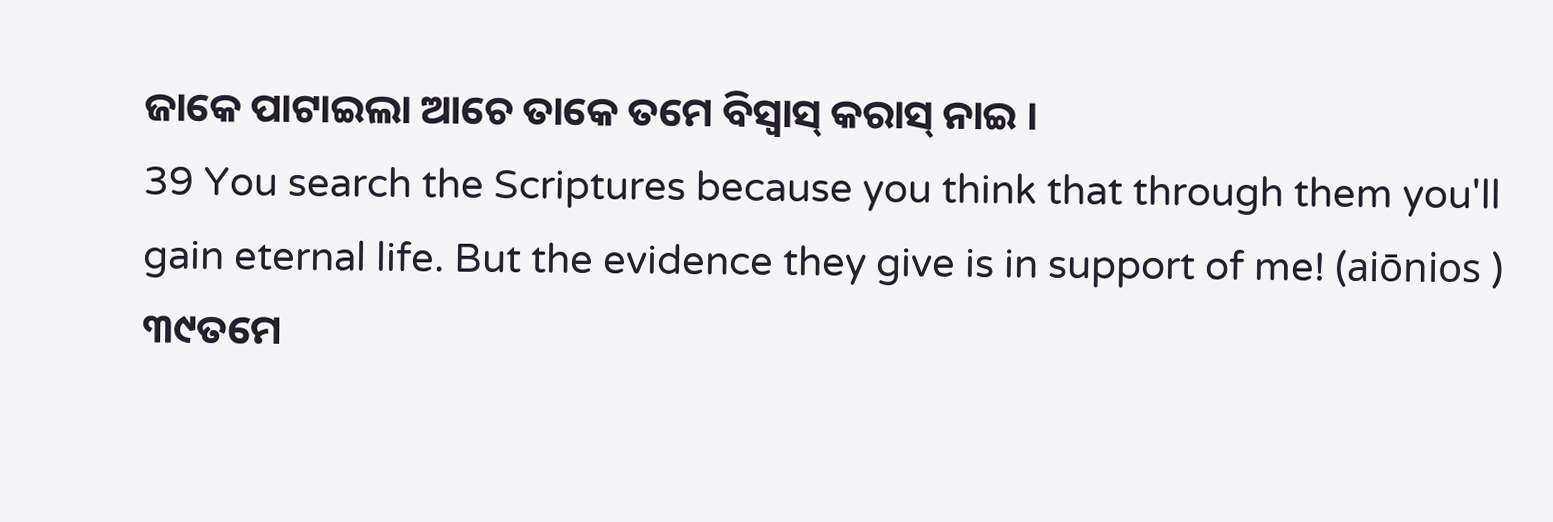ଜାକେ ପାଟାଇଲା ଆଚେ ତାକେ ତମେ ବିସ୍ବାସ୍ କରାସ୍ ନାଇ ।
39 You search the Scriptures because you think that through them you'll gain eternal life. But the evidence they give is in support of me! (aiōnios )
୩୯ତମେ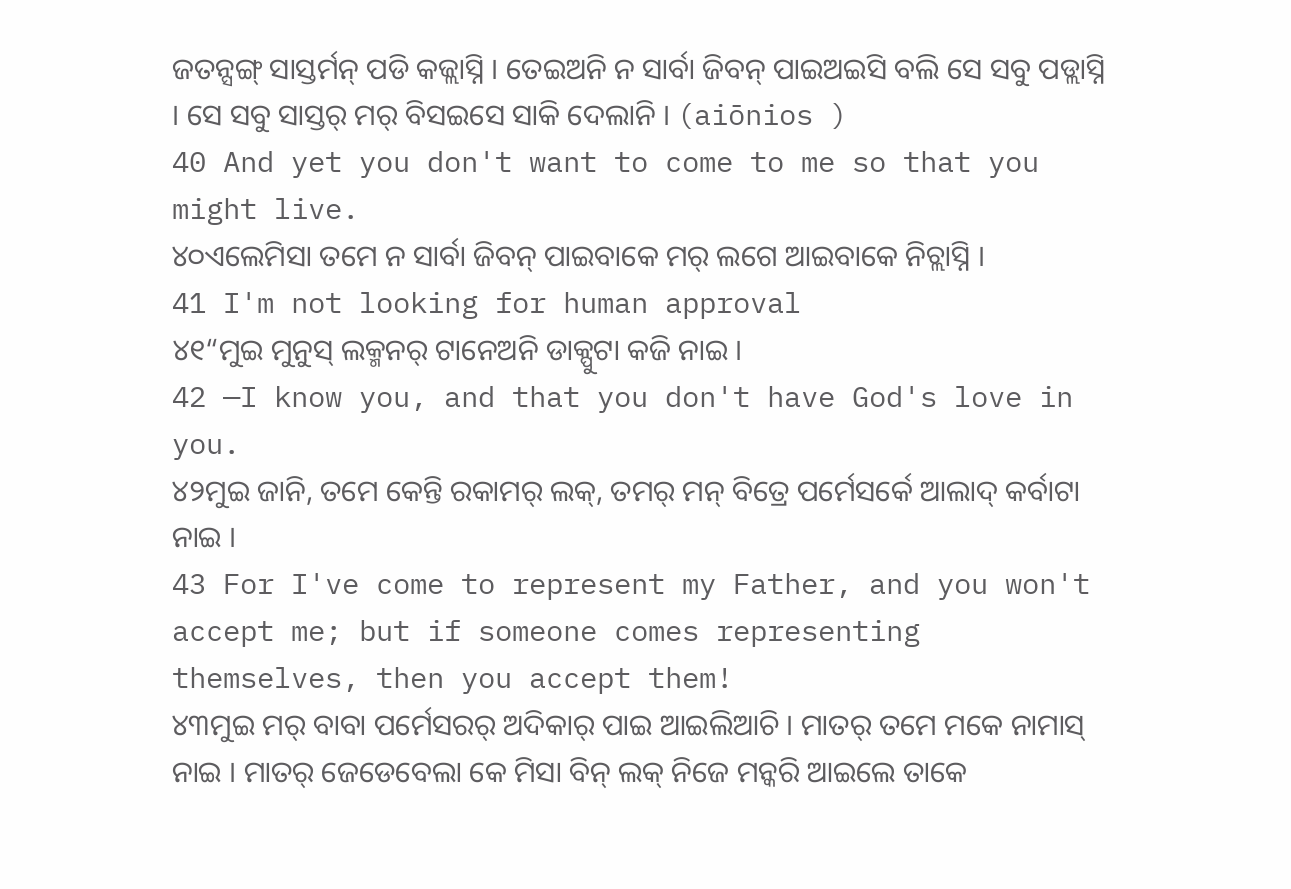ଜତନ୍ସଙ୍ଗ୍ ସାସ୍ତର୍ମନ୍ ପଡି କଜ୍ଲାସ୍ନି । ତେଇଅନି ନ ସାର୍ବା ଜିବନ୍ ପାଇଅଇସି ବଲି ସେ ସବୁ ପଡ୍ଲାସ୍ନି । ସେ ସବୁ ସାସ୍ତର୍ ମର୍ ବିସଇସେ ସାକି ଦେଲାନି । (aiōnios )
40 And yet you don't want to come to me so that you might live.
୪୦ଏଲେମିସା ତମେ ନ ସାର୍ବା ଜିବନ୍ ପାଇବାକେ ମର୍ ଲଗେ ଆଇବାକେ ନିଚ୍ଲାସ୍ନି ।
41 I'm not looking for human approval
୪୧“ମୁଇ ମୁନୁସ୍ ଲକ୍ମନର୍ ଟାନେଅନି ଡାକ୍ପୁଟା କଜି ନାଇ ।
42 —I know you, and that you don't have God's love in you.
୪୨ମୁଇ ଜାନି, ତମେ କେନ୍ତି ରକାମର୍ ଲକ୍, ତମର୍ ମନ୍ ବିତ୍ରେ ପର୍ମେସର୍କେ ଆଲାଦ୍ କର୍ବାଟା ନାଇ ।
43 For I've come to represent my Father, and you won't accept me; but if someone comes representing themselves, then you accept them!
୪୩ମୁଇ ମର୍ ବାବା ପର୍ମେସରର୍ ଅଦିକାର୍ ପାଇ ଆଇଲିଆଚି । ମାତର୍ ତମେ ମକେ ନାମାସ୍ ନାଇ । ମାତର୍ ଜେଡେବେଲା କେ ମିସା ବିନ୍ ଲକ୍ ନିଜେ ମନ୍କରି ଆଇଲେ ତାକେ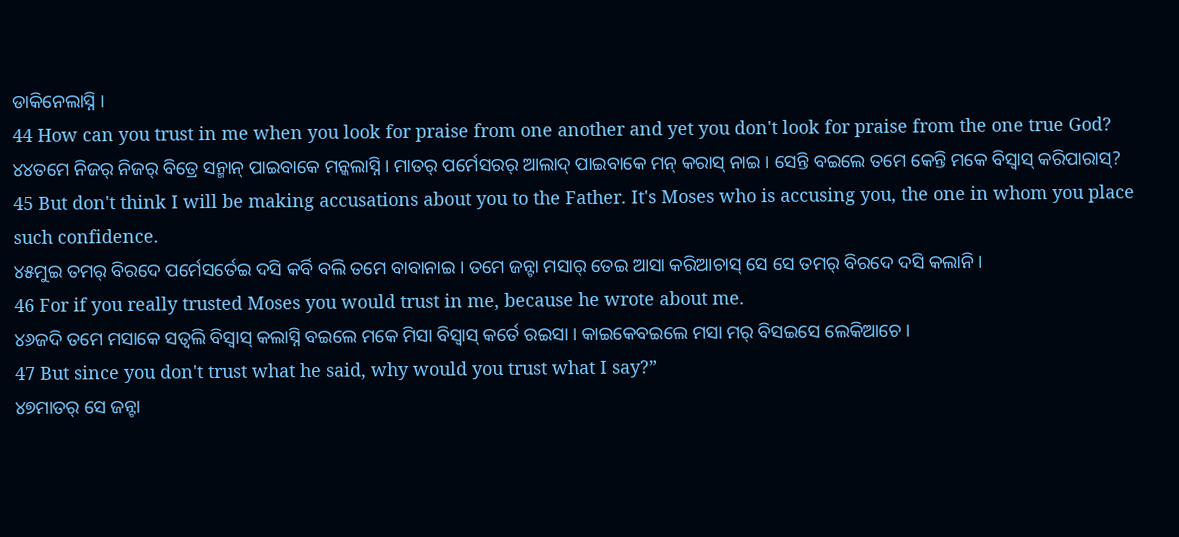ଡାକିନେଲାସ୍ନି ।
44 How can you trust in me when you look for praise from one another and yet you don't look for praise from the one true God?
୪୪ତମେ ନିଜର୍ ନିଜର୍ ବିତ୍ରେ ସନ୍ମାନ୍ ପାଇବାକେ ମନ୍କଲାସ୍ନି । ମାତର୍ ପର୍ମେସରର୍ ଆଲାଦ୍ ପାଇବାକେ ମନ୍ କରାସ୍ ନାଇ । ସେନ୍ତି ବଇଲେ ତମେ କେନ୍ତି ମକେ ବିସ୍ବାସ୍ କରିପାରାସ୍?
45 But don't think I will be making accusations about you to the Father. It's Moses who is accusing you, the one in whom you place such confidence.
୪୫ମୁଇ ତମର୍ ବିରଦେ ପର୍ମେସର୍ତେଇ ଦସି କର୍ବି ବଲି ତମେ ବାବାନାଇ । ତମେ ଜନ୍ଟା ମସାର୍ ତେଇ ଆସା କରିଆଚାସ୍ ସେ ସେ ତମର୍ ବିରଦେ ଦସି କଲାନି ।
46 For if you really trusted Moses you would trust in me, because he wrote about me.
୪୬ଜଦି ତମେ ମସାକେ ସତ୍ବଲି ବିସ୍ବାସ୍ କଲାସ୍ନି ବଇଲେ ମକେ ମିସା ବିସ୍ବାସ୍ କର୍ତେ ରଇସା । କାଇକେବଇଲେ ମସା ମର୍ ବିସଇସେ ଲେକିଆଚେ ।
47 But since you don't trust what he said, why would you trust what I say?”
୪୭ମାତର୍ ସେ ଜନ୍ଟା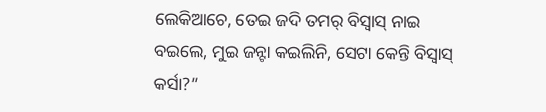ଲେକିଆଚେ, ତେଇ ଜଦି ତମର୍ ବିସ୍ବାସ୍ ନାଇ ବଇଲେ, ମୁଇ ଜନ୍ଟା କଇଲିନି, ସେଟା କେନ୍ତି ବିସ୍ବାସ୍ କର୍ସା?”